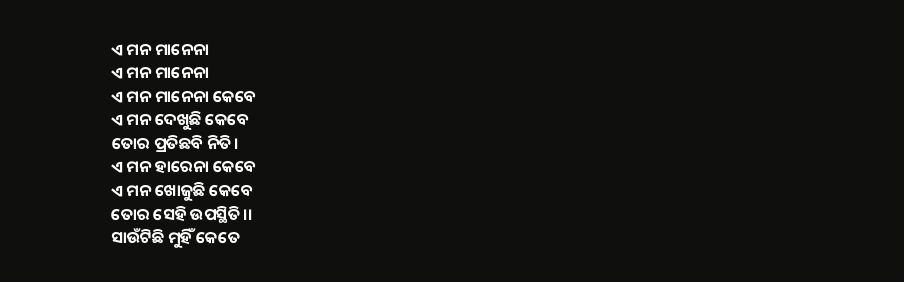ଏ ମନ ମାନେନା
ଏ ମନ ମାନେନା
ଏ ମନ ମାନେନା କେବେ
ଏ ମନ ଦେଖୁଛି କେବେ
ତୋର ପ୍ରତିଛବି ନିତି।
ଏ ମନ ହାରେନା କେବେ
ଏ ମନ ଖୋଜୁଛି କେବେ
ତୋର ସେହି ଉପସ୍ଥିତି।।
ସାଉଁଟିଛି ମୁହିଁ କେତେ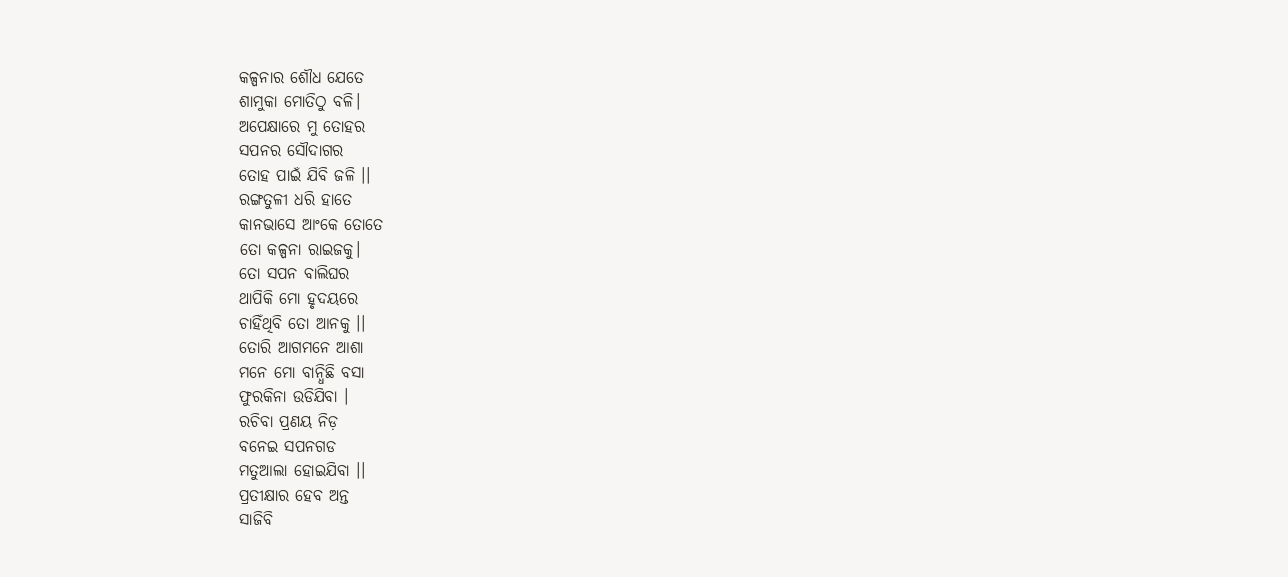କଳ୍ପନାର ଶୌଧ ଯେତେ
ଶାମୁକା ମୋତିଠୁ ବଳି।
ଅପେକ୍ଷାରେ ମୁ ତୋହର
ସପନର ସୌଦାଗର
ତୋହ ପାଇଁ ଯିବି ଜଳି ।।
ରଙ୍ଗତୁଳୀ ଧରି ହାତେ
କାନଭାସେ ଆଂକେ ତୋତେ
ତୋ କଳ୍ପନା ରାଇଜକୁ।
ତୋ ସପନ ବାଲିଘର
ଥାପିକି ମୋ ହୃଦୟରେ
ଚାହିଁଥିବି ତୋ ଆନକୁ ।।
ତୋରି ଆଗମନେ ଆଶା
ମନେ ମୋ ବାନ୍ଧିଛି ବସା
ଫୁରକିନା ଉଡିଯିବା ।
ରଚିବା ପ୍ରଣୟ ନିଡ଼
ବନେଇ ସପନଗଡ
ମତୁଆଲା ହୋଇଯିବା ।।
ପ୍ରତୀକ୍ଷାର ହେବ ଅନ୍ତ
ସାଜିବି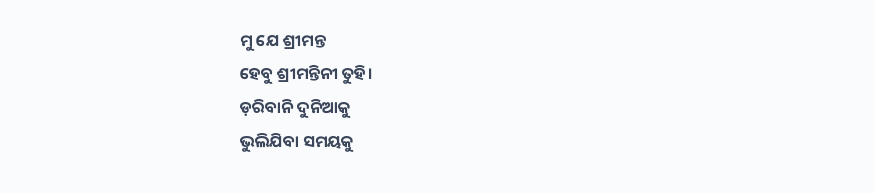ମୁ ଯେ ଶ୍ରୀମନ୍ତ
ହେବୁ ଶ୍ରୀମନ୍ତିନୀ ତୁହି।
ଡ଼ରିବାନି ଦୁନିଆକୁ
ଭୁଲିଯିବା ସମୟକୁ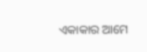ଏକାକାର ଆମେ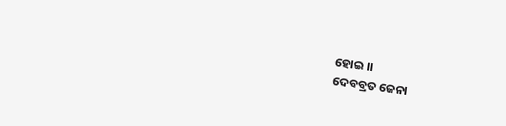ହୋଇ ।।
ଦେବବ୍ରତ ଜେନା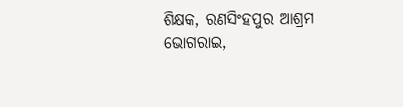ଶିକ୍ଷକ, ରଣସିଂହପୁର ଆଶ୍ରମ
ଭୋଗରାଇ,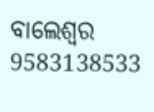ବାଲେଶ୍ୱର
9583138533